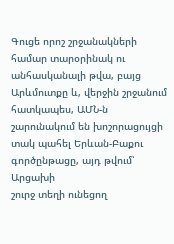Գուցե որոշ շրջանակների
համար տարօրինակ ու անհասկանալի թվա, բայց Արևմուտքը և, վերջին շրջանում հատկապես, ԱՄՆ-ն
շարունակում են խոշորացույցի տակ պահել Երևան-Բաքու գործընթացը, այդ թվում՝ Արցախի
շուրջ տեղի ունեցող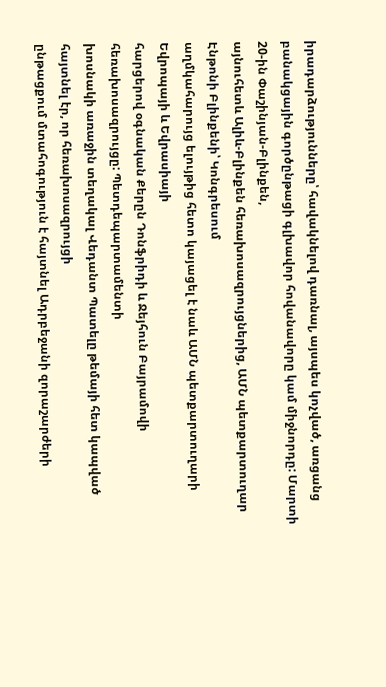իրադարձությունները՝ հավակնելով դառնալ, այսպես կոչված, առցանց
բանակցային գործընթացի գլխավոր հովանավորը կամ միջնորդը: Մարտի 20-ին Փաշինյան-Բլինքեն,
այնուհետև Ալիև-Բլինքեն հեռախոսազրույցներից, ԱՄՆ պետքարտուղար Էնթոնի Բլինքենի՝ Կոնգրեսում
աղմկահարույց ելույթից հետո կայացել է նաև ԱՄՆ պետքարտուղարի Եվրոպայի և Եվրասիայի
հարցերով օգնական Քերըն Դոնֆրիդի և Ջեյհուն Բայրամովի հեռախոսազրույցը: Պետդեպարտամենտի
խոսնակի առաջին տեղակալ Վեդանտ Պատելը թեմայի հետ կապված հայտնել էր, որ հեռախոսազրույցի
ընթացքում մտահոգություն է հայտնել Ադրբեջանի զորաշարժերի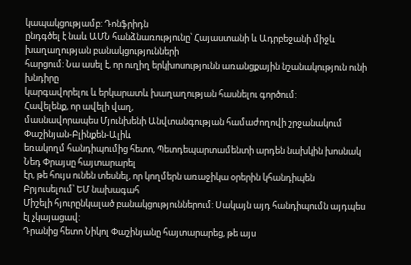կապակցությամբ: Դոնֆրիդն
ընդգծել է նաև ԱՄՆ հանձնառությունը՝ Հայաստանի և Ադրբեջանի միջև խաղաղության բանակցությունների
հարցում: Նա ասել է, որ ուղիղ երկխոսությունն առանցքային նշանակություն ունի խնդիրը
կարգավորելու և երկարատև խաղաղության հասնելու գործում:
Հավելենք, որ ավելի վաղ,
մասնավորապես Մյունխենի Անվտանգության համաժողովի շրջանակում Փաշինյան-Բլինքեն-Ալիև
եռակողմ հանդիպումից հետո, Պետդեպարտամենտի արդեն նախկին խոսնակ Նեդ Փրայսը հայտարարել
էր, թե հույս ունեն տեսնել, որ կողմերն առաջիկա օրերին կհանդիպեն Բրյուսելում՝ ԵՄ նախագահ
Միշելի հյուրընկալած բանակցություններում: Սակայն այդ հանդիպումն այդպես էլ չկայացավ:
Դրանից հետո Նիկոլ Փաշինյանը հայտարարեց, թե այս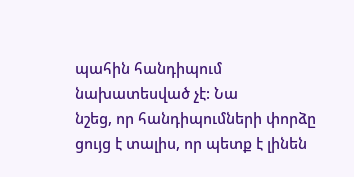պահին հանդիպում նախատեսված չէ: Նա
նշեց, որ հանդիպումների փորձը ցույց է տալիս, որ պետք է լինեն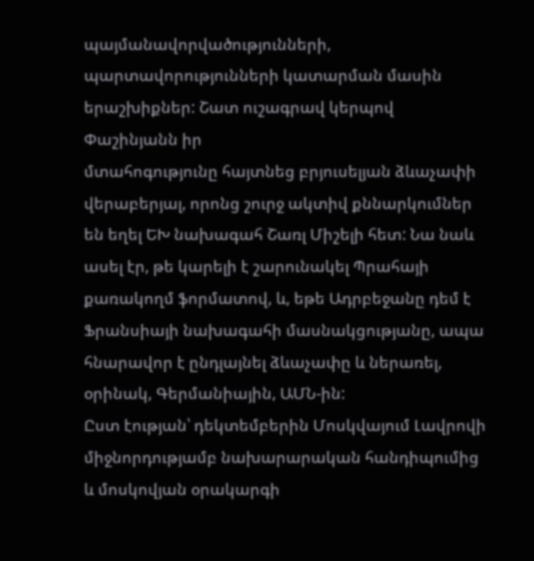պայմանավորվածությունների,
պարտավորությունների կատարման մասին երաշխիքներ: Շատ ուշագրավ կերպով Փաշինյանն իր
մտահոգությունը հայտնեց բրյուսելյան ձևաչափի վերաբերյալ, որոնց շուրջ ակտիվ քննարկումներ
են եղել ԵԽ նախագահ Շառլ Միշելի հետ: Նա նաև ասել էր, թե կարելի է շարունակել Պրահայի
քառակողմ ֆորմատով, և, եթե Ադրբեջանը դեմ է Ֆրանսիայի նախագահի մասնակցությանը, ապա
հնարավոր է ընդլայնել ձևաչափը և ներառել, օրինակ, Գերմանիային, ԱՄՆ-ին:
Ըստ էության՝ դեկտեմբերին Մոսկվայում Լավրովի միջնորդությամբ նախարարական հանդիպումից և մոսկովյան օրակարգի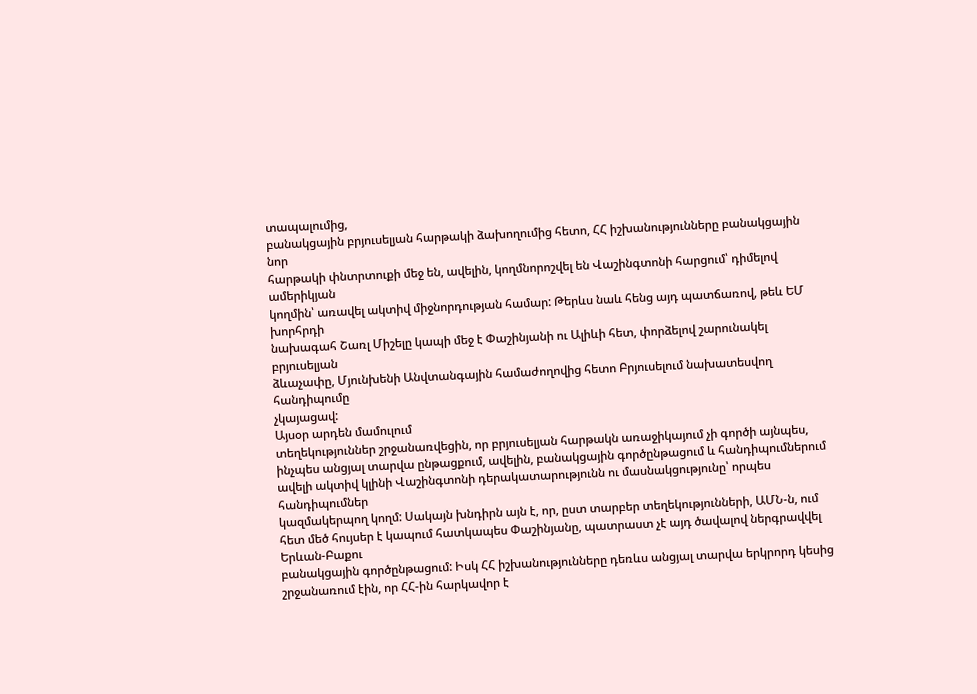տապալումից,
բանակցային բրյուսելյան հարթակի ձախողումից հետո, ՀՀ իշխանությունները բանակցային նոր
հարթակի փնտրտուքի մեջ են, ավելին, կողմնորոշվել են Վաշինգտոնի հարցում՝ դիմելով ամերիկյան
կողմին՝ առավել ակտիվ միջնորդության համար: Թերևս նաև հենց այդ պատճառով, թեև ԵՄ խորհրդի
նախագահ Շառլ Միշելը կապի մեջ է Փաշինյանի ու Ալիևի հետ, փորձելով շարունակել բրյուսելյան
ձևաչափը, Մյունխենի Անվտանգային համաժողովից հետո Բրյուսելում նախատեսվող հանդիպումը
չկայացավ:
Այսօր արդեն մամուլում
տեղեկություններ շրջանառվեցին, որ բրյուսելյան հարթակն առաջիկայում չի գործի այնպես,
ինչպես անցյալ տարվա ընթացքում, ավելին, բանակցային գործընթացում և հանդիպումներում
ավելի ակտիվ կլինի Վաշինգտոնի դերակատարությունն ու մասնակցությունը՝ որպես հանդիպումներ
կազմակերպող կողմ: Սակայն խնդիրն այն է, որ, ըստ տարբեր տեղեկությունների, ԱՄՆ-ն, ում
հետ մեծ հույսեր է կապում հատկապես Փաշինյանը, պատրաստ չէ այդ ծավալով ներգրավվել Երևան-Բաքու
բանակցային գործընթացում: Իսկ ՀՀ իշխանությունները դեռևս անցյալ տարվա երկրորդ կեսից
շրջանառում էին, որ ՀՀ-ին հարկավոր է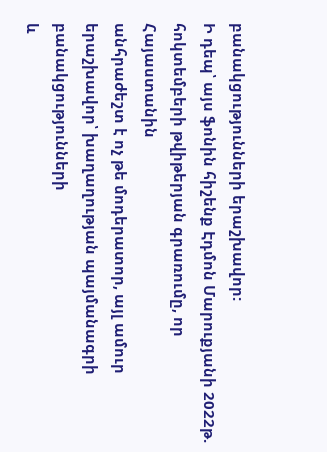բանակցությունների երաշխավոր:
Ի դեպ՝ այս ֆոնին հիշենք Էդմոն Մարուքյանի 2022թ. հոկտեմբերի թվիթերյան գրառումը, որ Հայաստանին
անհրաժեշտ է ոչ թե մոդերատոր, այլ ամուր երաշխավոր՝ խաղաղության պայմանագրի բանակցությունների
և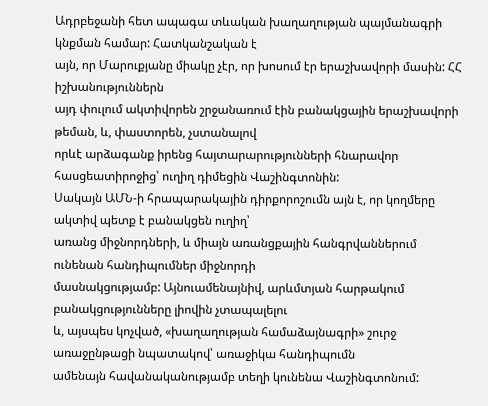Ադրբեջանի հետ ապագա տևական խաղաղության պայմանագրի կնքման համար: Հատկանշական է
այն, որ Մարուքյանը միակը չէր, որ խոսում էր երաշխավորի մասին: ՀՀ իշխանություններն
այդ փուլում ակտիվորեն շրջանառում էին բանակցային երաշխավորի թեման, և, փաստորեն, չստանալով
որևէ արձագանք իրենց հայտարարությունների հնարավոր հասցեատիրոջից՝ ուղիղ դիմեցին Վաշինգտոնին:
Սակայն ԱՄՆ-ի հրապարակային դիրքորոշումն այն է, որ կողմերը ակտիվ պետք է բանակցեն ուղիղ՝
առանց միջնորդների, և միայն առանցքային հանգրվաններում ունենան հանդիպումներ միջնորդի
մասնակցությամբ: Այնուամենայնիվ, արևմտյան հարթակում բանակցությունները լիովին չտապալելու
և, այսպես կոչված, «խաղաղության համաձայնագրի» շուրջ առաջընթացի նպատակով՝ առաջիկա հանդիպումն
ամենայն հավանականությամբ տեղի կունենա Վաշինգտոնում: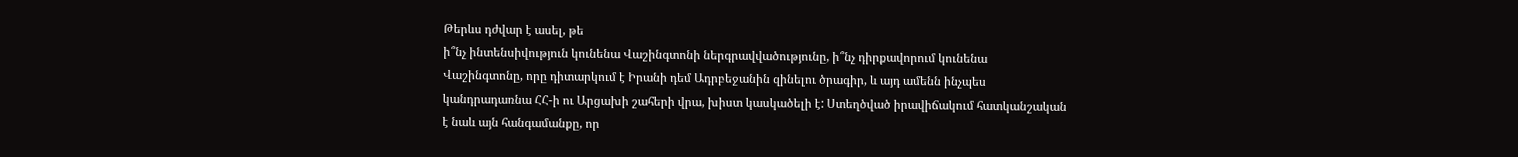Թերևս դժվար է ասել, թե
ի՞նչ ինտենսիվություն կունենա Վաշինգտոնի ներգրավվածությունը, ի՞նչ դիրքավորում կունենա
Վաշինգտոնը, որը դիտարկում է Իրանի դեմ Ադրբեջանին զինելու ծրագիր, և այդ ամենն ինչպես
կանդրադառնա ՀՀ-ի ու Արցախի շահերի վրա, խիստ կասկածելի է: Ստեղծված իրավիճակում հատկանշական
է նաև այն հանգամանքը, որ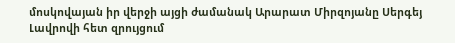մոսկովայան իր վերջի այցի ժամանակ Արարատ Միրզոյանը Սերգեյ
Լավրովի հետ զրույցում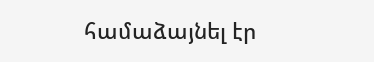համաձայնել էր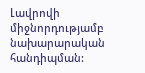Լավրովի միջնորդությամբ նախարարական հանդիպման: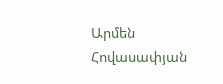Արմեն Հովասափյան